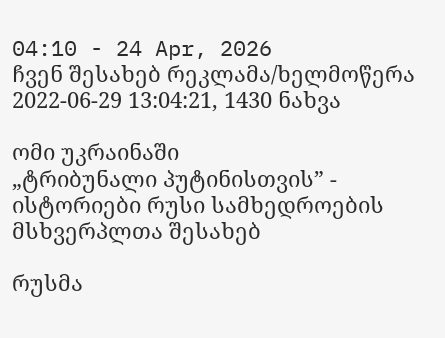04:10 - 24 Apr, 2026
ჩვენ შესახებ რეკლამა/ხელმოწერა
2022-06-29 13:04:21, 1430 ნახვა

ომი უკრაინაში
„ტრიბუნალი პუტინისთვის” - ისტორიები რუსი სამხედროების მსხვერპლთა შესახებ

რუსმა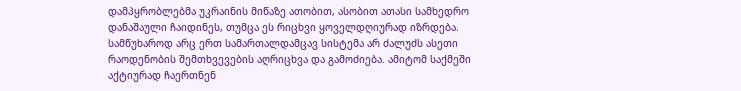დამპყრობლებმა უკრაინის მიწაზე ათობით, ასობით ათასი სამხედრო დანაშაული ჩაიდინეს, თუმცა ეს რიცხვი ყოველდღიურად იზრდება. სამწუხაროდ არც ერთ სამართალდამცავ სისტემა არ ძალუძს ასეთი რაოდენობის შემთხვევების აღრიცხვა და გამოძიება. ამიტომ საქმეში აქტიურად ჩაერთნენ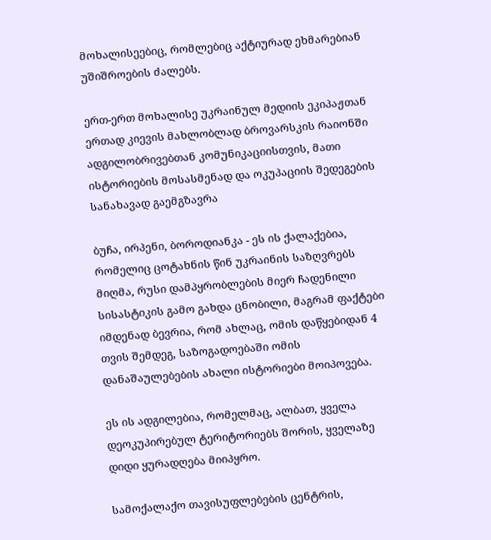მოხალისეებიც, რომლებიც აქტიურად ეხმარებიან უშიშროების ძალებს.

ერთ-ერთ მოხალისე უკრაინულ მედიის ეკიპაჟთან ერთად კიევის მახლობლად ბროვარსკის რაიონში ადგილობრივებთან კომუნიკაციისთვის, მათი ისტორიების მოსასმენად და ოკუპაციის შედეგების სანახავად გაემგზავრა

ბუჩა, ირპენი, ბოროდიანკა - ეს ის ქალაქებია, რომელიც ცოტახნის წინ უკრაინის საზღვრებს მიღმა, რუსი დამპყრობლების მიერ ჩადენილი სისასტიკის გამო გახდა ცნობილი, მაგრამ ფაქტები იმდენად ბევრია, რომ ახლაც, ომის დაწყებიდან 4 თვის შემდეგ, საზოგადოებაში ომის დანაშაულებების ახალი ისტორიები მოიპოვება.

ეს ის ადგილებია, რომელმაც, ალბათ, ყველა დეოკუპირებულ ტერიტორიებს შორის, ყველაზე დიდი ყურადღება მიიპყრო.

სამოქალაქო თავისუფლებების ცენტრის,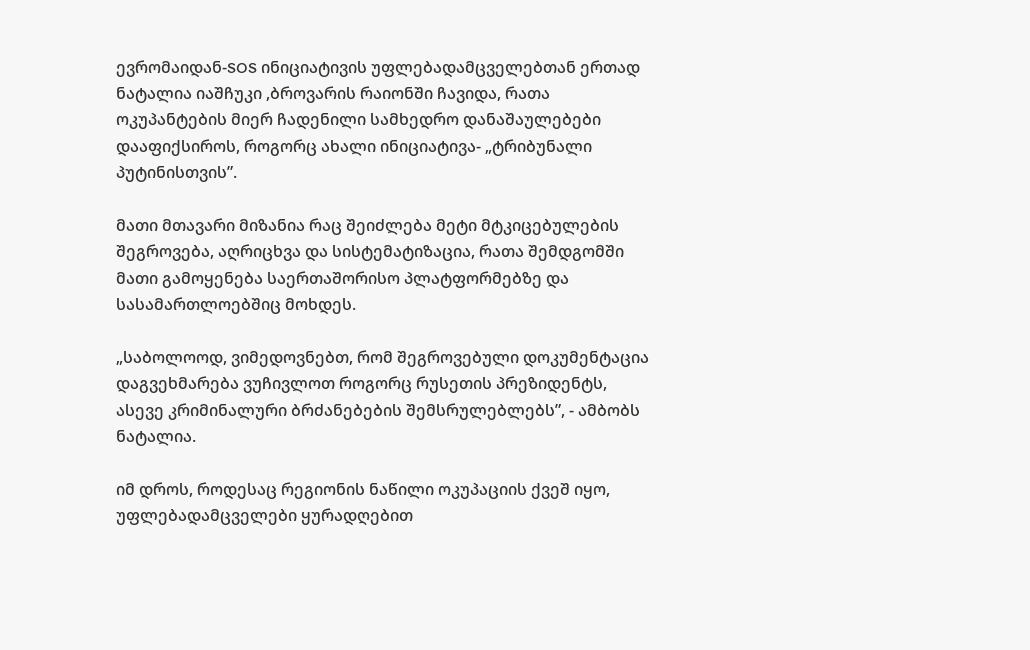ევრომაიდან-SOS ინიციატივის უფლებადამცველებთან ერთად ნატალია იაშჩუკი ,ბროვარის რაიონში ჩავიდა, რათა ოკუპანტების მიერ ჩადენილი სამხედრო დანაშაულებები დააფიქსიროს, როგორც ახალი ინიციატივა- „ტრიბუნალი პუტინისთვის”.

მათი მთავარი მიზანია რაც შეიძლება მეტი მტკიცებულების შეგროვება, აღრიცხვა და სისტემატიზაცია, რათა შემდგომში მათი გამოყენება საერთაშორისო პლატფორმებზე და სასამართლოებშიც მოხდეს.

„საბოლოოდ, ვიმედოვნებთ, რომ შეგროვებული დოკუმენტაცია დაგვეხმარება ვუჩივლოთ როგორც რუსეთის პრეზიდენტს, ასევე კრიმინალური ბრძანებების შემსრულებლებს”, - ამბობს ნატალია.

იმ დროს, როდესაც რეგიონის ნაწილი ოკუპაციის ქვეშ იყო, უფლებადამცველები ყურადღებით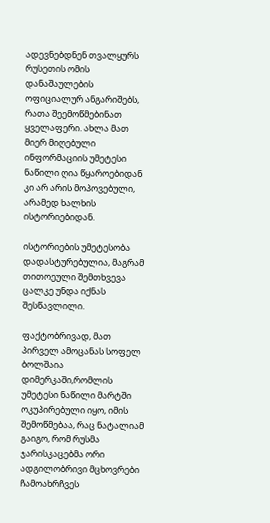ადევნებდნენ თვალყურს რუსეთის ომის დანაშაულების ოფიციალურ ანგარიშებს, რათა შეემოწმებინათ ყველაფერი. ახლა მათ მიერ მიღებული ინფორმაციის უმეტესი ნაწილი ღია წყაროებიდან კი არ არის მოპოვებული, არამედ ხალხის ისტორიებიდან.

ისტორიების უმეტესობა დადასტურებულია, მაგრამ თითოეული შემთხვევა ცალკე უნდა იქნას შესწავლილი.

ფაქტობრივად, მათ პირველ ამოცანას სოფელ ბოლშაია დიმერკაში,რომლის უმეტესი ნაწილი მარტში ოკუპირებული იყო, იმის შემოწმებაა, რაც ნატალიამ გაიგო, რომ რუსმა ჯარისკაცებმა ორი ადგილობრივი მცხოვრები ჩამოახრჩვეს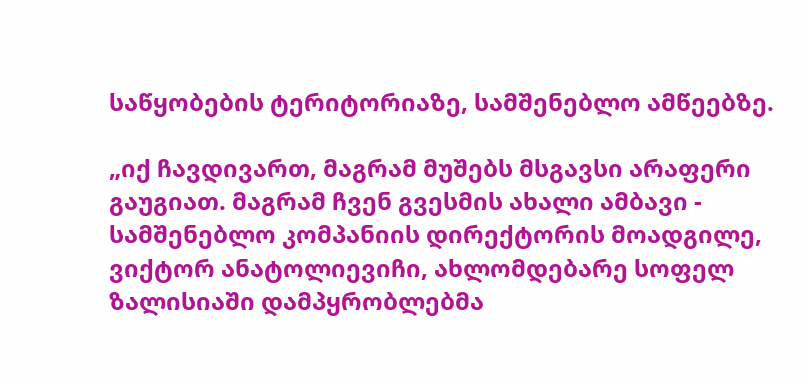საწყობების ტერიტორიაზე, სამშენებლო ამწეებზე.

„იქ ჩავდივართ, მაგრამ მუშებს მსგავსი არაფერი გაუგიათ. მაგრამ ჩვენ გვესმის ახალი ამბავი - სამშენებლო კომპანიის დირექტორის მოადგილე, ვიქტორ ანატოლიევიჩი, ახლომდებარე სოფელ ზალისიაში დამპყრობლებმა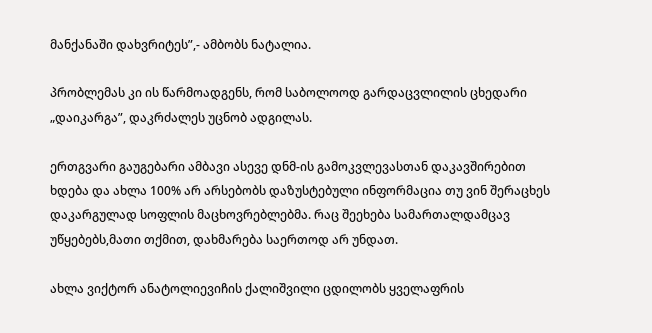მანქანაში დახვრიტეს”,- ამბობს ნატალია.

პრობლემას კი ის წარმოადგენს, რომ საბოლოოდ გარდაცვლილის ცხედარი „დაიკარგა”, დაკრძალეს უცნობ ადგილას.

ერთგვარი გაუგებარი ამბავი ასევე დნმ-ის გამოკვლევასთან დაკავშირებით ხდება და ახლა 100% არ არსებობს დაზუსტებული ინფორმაცია თუ ვინ შერაცხეს დაკარგულად სოფლის მაცხოვრებლებმა. რაც შეეხება სამართალდამცავ უწყებებს,მათი თქმით, დახმარება საერთოდ არ უნდათ.

ახლა ვიქტორ ანატოლიევიჩის ქალიშვილი ცდილობს ყველაფრის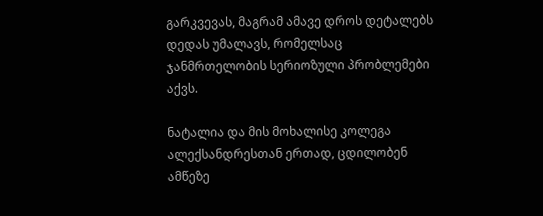გარკვევას, მაგრამ ამავე დროს დეტალებს დედას უმალავს, რომელსაც ჯანმრთელობის სერიოზული პრობლემები აქვს.

ნატალია და მის მოხალისე კოლეგა ალექსანდრესთან ერთად, ცდილობენ ამწეზე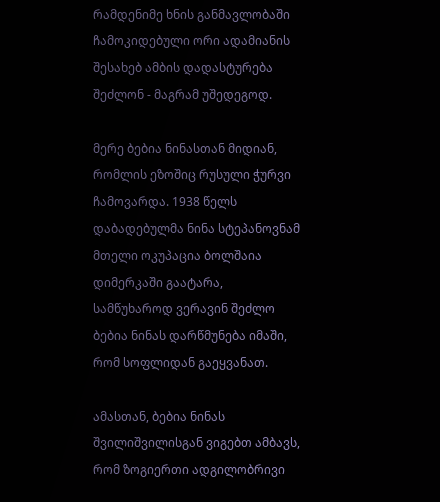რამდენიმე ხნის განმავლობაში ჩამოკიდებული ორი ადამიანის შესახებ ამბის დადასტურება შეძლონ - მაგრამ უშედეგოდ.

მერე ბებია ნინასთან მიდიან, რომლის ეზოშიც რუსული ჭურვი ჩამოვარდა. 1938 წელს დაბადებულმა ნინა სტეპანოვნამ მთელი ოკუპაცია ბოლშაია დიმერკაში გაატარა, სამწუხაროდ ვერავინ შეძლო ბებია ნინას დარწმუნება იმაში, რომ სოფლიდან გაეყვანათ.

ამასთან, ბებია ნინას შვილიშვილისგან ვიგებთ ამბავს, რომ ზოგიერთი ადგილობრივი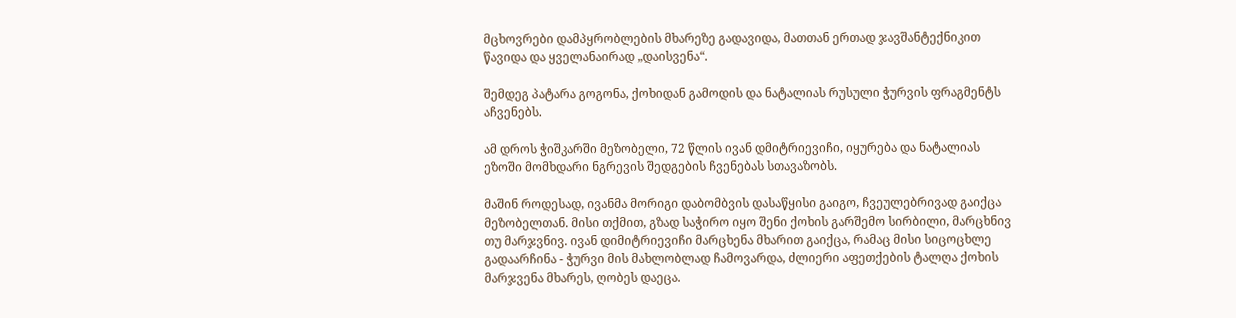მცხოვრები დამპყრობლების მხარეზე გადავიდა, მათთან ერთად ჯავშანტექნიკით წავიდა და ყველანაირად „დაისვენა“.

შემდეგ პატარა გოგონა, ქოხიდან გამოდის და ნატალიას რუსული ჭურვის ფრაგმენტს აჩვენებს.

ამ დროს ჭიშკარში მეზობელი, 72 წლის ივან დმიტრიევიჩი, იყურება და ნატალიას ეზოში მომხდარი ნგრევის შედგების ჩვენებას სთავაზობს.

მაშინ როდესად, ივანმა მორიგი დაბომბვის დასაწყისი გაიგო, ჩვეულებრივად გაიქცა მეზობელთან. მისი თქმით, გზად საჭირო იყო შენი ქოხის გარშემო სირბილი, მარცხნივ თუ მარჯვნივ. ივან დიმიტრიევიჩი მარცხენა მხარით გაიქცა, რამაც მისი სიცოცხლე გადაარჩინა - ჭურვი მის მახლობლად ჩამოვარდა, ძლიერი აფეთქების ტალღა ქოხის მარჯვენა მხარეს, ღობეს დაეცა.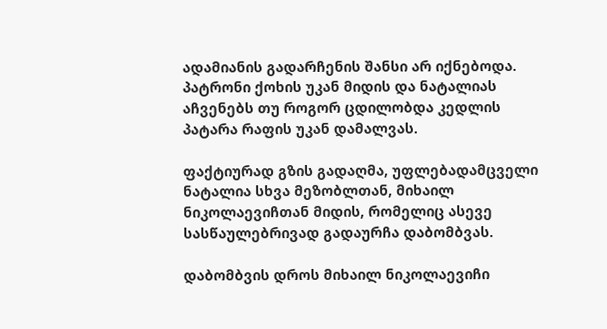ადამიანის გადარჩენის შანსი არ იქნებოდა. პატრონი ქოხის უკან მიდის და ნატალიას აჩვენებს თუ როგორ ცდილობდა კედლის პატარა რაფის უკან დამალვას.

ფაქტიურად გზის გადაღმა, უფლებადამცველი ნატალია სხვა მეზობლთან, მიხაილ ნიკოლაევიჩთან მიდის, რომელიც ასევე სასწაულებრივად გადაურჩა დაბომბვას.

დაბომბვის დროს მიხაილ ნიკოლაევიჩი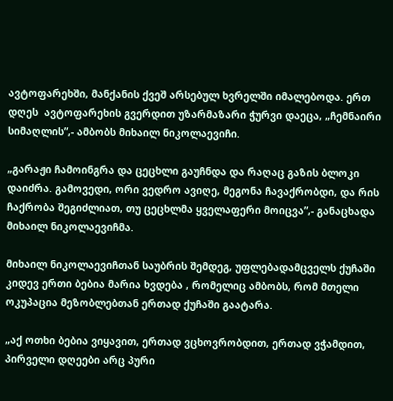ავტოფარეხში, მანქანის ქვეშ არსებულ ხვრელში იმალებოდა. ერთ დღეს  ავტოფარეხის გვერდით უზარმაზარი ჭურვი დაეცა, „ჩემნაირი სიმაღლის”,- ამბობს მიხაილ ნიკოლაევიჩი.

„გარაჟი ჩამოინგრა და ცეცხლი გაუჩნდა და რაღაც გაზის ბლოკი დაიძრა. გამოვედი, ორი ვედრო ავიღე, მეგონა ჩავაქრობდი, და რის ჩაქრობა შეგიძლიათ, თუ ცეცხლმა ყველაფერი მოიცვა”,- განაცხადა მიხაილ ნიკოლაევიჩმა.

მიხაილ ნიკოლაევიჩთან საუბრის შემდეგ, უფლებადამცველს ქუჩაში კიდევ ერთი ბებია მარია ხვდება , რომელიც ამბობს, რომ მთელი ოკუპაცია მეზობლებთან ერთად ქუჩაში გაატარა.

„აქ ოთხი ბებია ვიყავით, ერთად ვცხოვრობდით, ერთად ვჭამდით, პირველი დღეები არც პური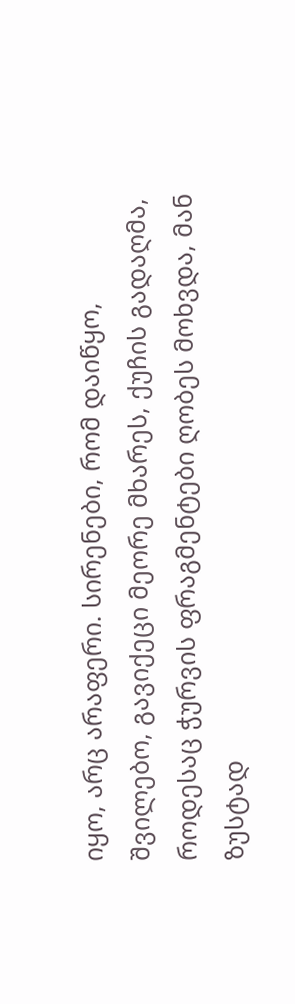იყო, არც არაფერი. სირენები, რომ დაიწყო, შვილებო, გავიქეცი მეორე მხარეს, ქუჩის გადაღმა, როდესაც ჭურვის ფრაგმენტები ღობეს მოხვდა, მან ზუსტად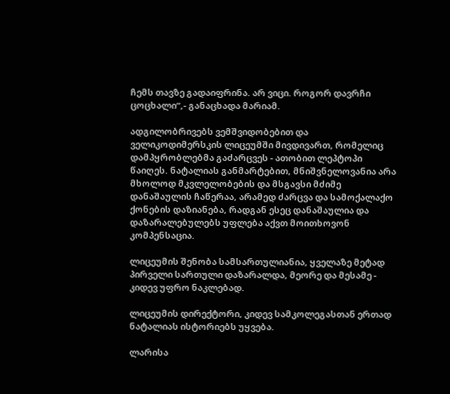ჩემს თავზე გადაიფრინა. არ ვიცი. როგორ დავრჩი ცოცხალი”,- განაცხადა მარიამ.

ადგილობრივებს ვემშვიდობებით და ველიკოდიმერსკის ლიცეუმში მივდივართ, რომელიც დამპყრობლებმა გაძარცვეს - ათობით ლეპტოპი წაიღეს. ნატალიას განმარტებით, მნიშვნელოვანია არა მხოლოდ მკვლელობების და მსგავსი მძიმე დანაშაულის ჩაწერაა, არამედ ძარცვა და სამოქალაქო ქონების დაზიანება, რადგან ესეც დანაშაულია და დაზარალებულებს უფლება აქვთ მოითხოვონ კომპენსაცია.

ლიცეუმის შენობა სამსართულიანია, ყველაზე მეტად პირველი სართული დაზარალდა, მეორე და მესამე - კიდევ უფრო ნაკლებად.

ლიცეუმის დირექტორი, კიდევ სამკოლეგასთან ერთად ნატალიას ისტორიებს უყვება.

ლარისა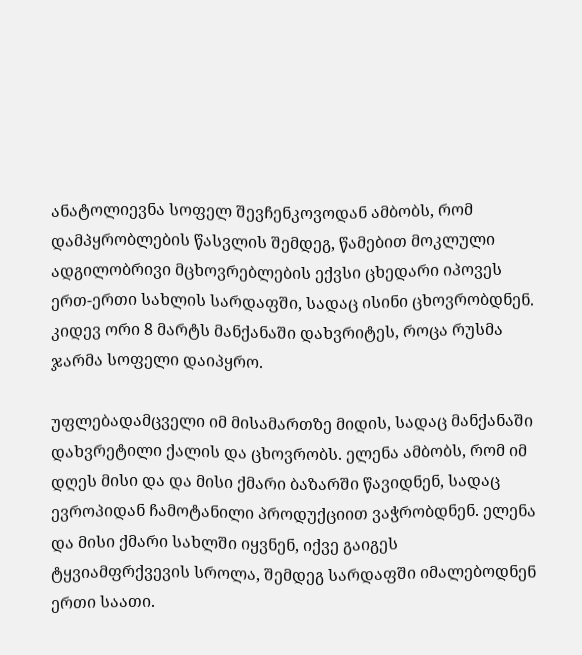ანატოლიევნა სოფელ შევჩენკოვოდან ამბობს, რომ დამპყრობლების წასვლის შემდეგ, წამებით მოკლული ადგილობრივი მცხოვრებლების ექვსი ცხედარი იპოვეს ერთ-ერთი სახლის სარდაფში, სადაც ისინი ცხოვრობდნენ. კიდევ ორი 8 მარტს მანქანაში დახვრიტეს, როცა რუსმა ჯარმა სოფელი დაიპყრო.

უფლებადამცველი იმ მისამართზე მიდის, სადაც მანქანაში დახვრეტილი ქალის და ცხოვრობს. ელენა ამბობს, რომ იმ დღეს მისი და და მისი ქმარი ბაზარში წავიდნენ, სადაც ევროპიდან ჩამოტანილი პროდუქციით ვაჭრობდნენ. ელენა და მისი ქმარი სახლში იყვნენ, იქვე გაიგეს ტყვიამფრქვევის სროლა, შემდეგ სარდაფში იმალებოდნენ ერთი საათი.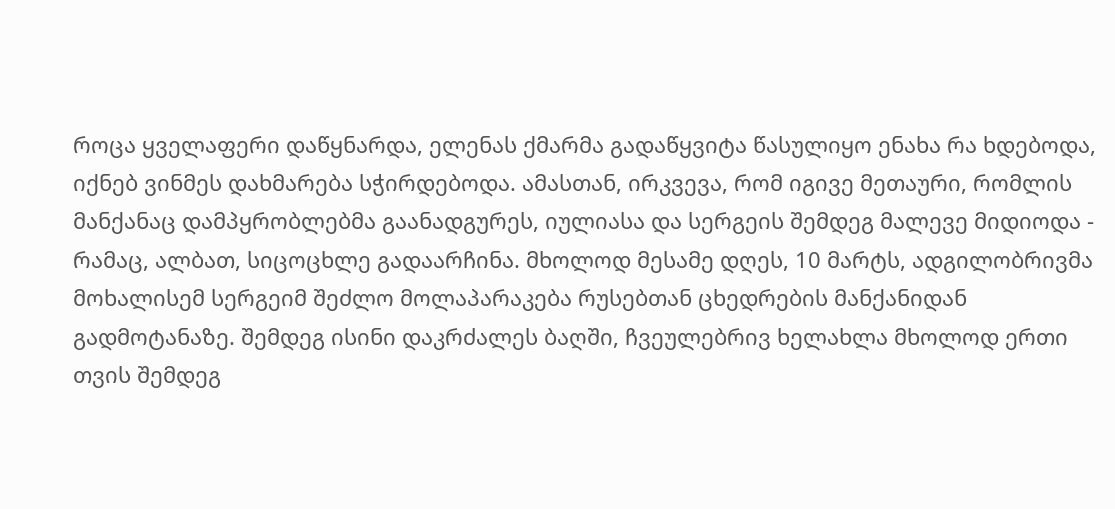როცა ყველაფერი დაწყნარდა, ელენას ქმარმა გადაწყვიტა წასულიყო ენახა რა ხდებოდა, იქნებ ვინმეს დახმარება სჭირდებოდა. ამასთან, ირკვევა, რომ იგივე მეთაური, რომლის მანქანაც დამპყრობლებმა გაანადგურეს, იულიასა და სერგეის შემდეგ მალევე მიდიოდა - რამაც, ალბათ, სიცოცხლე გადაარჩინა. მხოლოდ მესამე დღეს, 10 მარტს, ადგილობრივმა მოხალისემ სერგეიმ შეძლო მოლაპარაკება რუსებთან ცხედრების მანქანიდან გადმოტანაზე. შემდეგ ისინი დაკრძალეს ბაღში, ჩვეულებრივ ხელახლა მხოლოდ ერთი თვის შემდეგ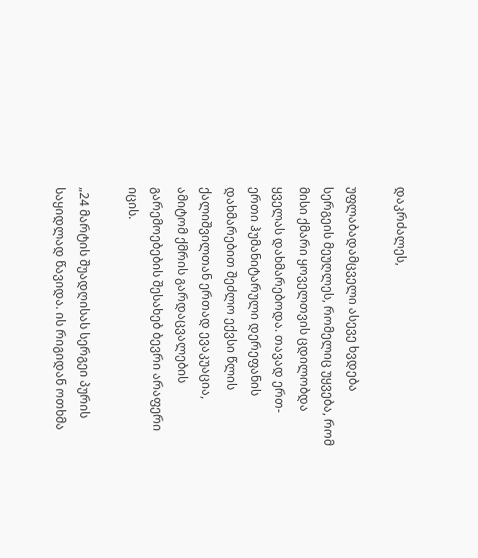დაკრძალეს,

უფლაბადამცველი ასევე ხვდება სერგეის მეუღლეს, რომელიც უყვება, რომ მისი ქმარი ყოველთვის ცდილობდა ყველას დახმარებოდა. თავად ერთ-ერთი ჰუმანიტარული დერეფანის დახმარებით შეძლო ექვსი წლის ქალიშვილთან ერთად ევაკუაცია, ამიტომ ქმრის გარდაცვალების გარემოებების შესახებ ბევრი არაფერი იცის.

„24 მარტის შუადღისას სერგეი პურის საყიდლად წავიდა. ის რიგიდან ოთხმა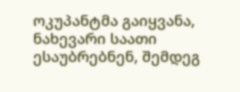ოკუპანტმა გაიყვანა, ნახევარი საათი ესაუბრებნენ, შემდეგ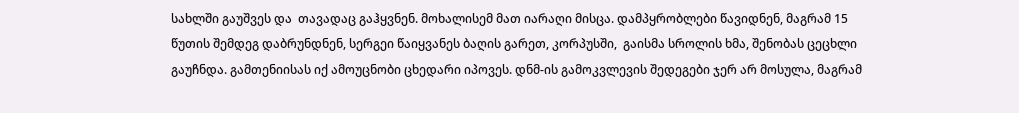სახლში გაუშვეს და  თავადაც გაჰყვნენ. მოხალისემ მათ იარაღი მისცა. დამპყრობლები წავიდნენ, მაგრამ 15 წუთის შემდეგ დაბრუნდნენ, სერგეი წაიყვანეს ბაღის გარეთ, კორპუსში,  გაისმა სროლის ხმა, შენობას ცეცხლი გაუჩნდა. გამთენიისას იქ ამოუცნობი ცხედარი იპოვეს. დნმ-ის გამოკვლევის შედეგები ჯერ არ მოსულა, მაგრამ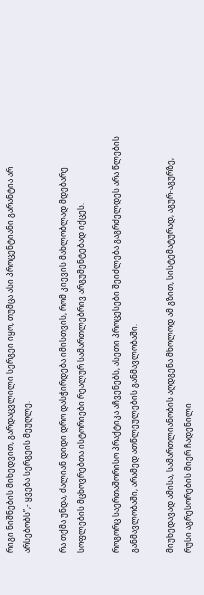რიგი ნიშნების მიხედვით, გარდაცვლილი სერგეი იყო, თუმცა ასი პროცენტიანი გარანტია არ არსებობს”,- ყვება სერგეის მეუღლე.

რა თქმა უნდა, ძალიან დიდი დრო დასჭირდება იმისთვის, რომ კიევის მახლობლად მდებარე სოფლების მცხოვრებთა ისტორიები რეალურ სამართლებრივ არგუმენტებად იქცეს.

როგორც საერთაშორისო პრაქტიკა აჩვენებს, ასეთი პროცესები შეიძლება გაგრძელდეს არა წლების განმავლობაში, არამედ ათწლეულების განმავლობაში.

მიუხედავად ამისა, სამართლიანობის აღდგენა მხოლოდ ამ გზით, სისტემატურად, აგურ-აგურზე, რუსი აგრესორების მიერ ჩადენილი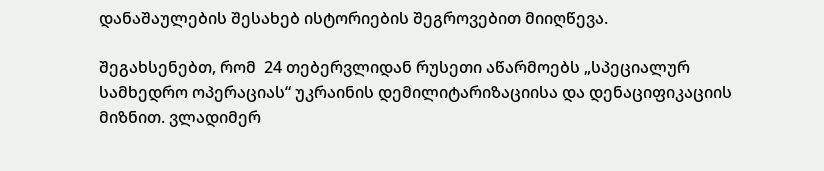დანაშაულების შესახებ ისტორიების შეგროვებით მიიღწევა.

შეგახსენებთ, რომ  24 თებერვლიდან რუსეთი აწარმოებს „სპეციალურ სამხედრო ოპერაციას“ უკრაინის დემილიტარიზაციისა და დენაციფიკაციის მიზნით. ვლადიმერ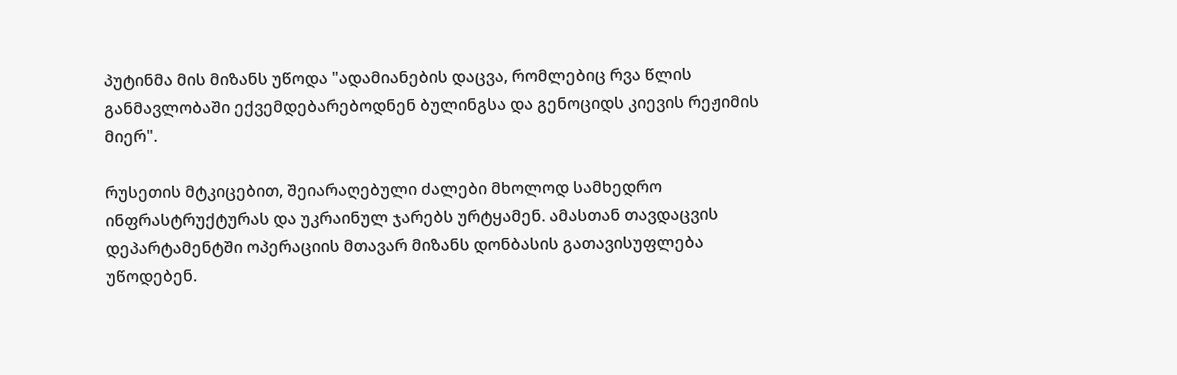პუტინმა მის მიზანს უწოდა "ადამიანების დაცვა, რომლებიც რვა წლის განმავლობაში ექვემდებარებოდნენ ბულინგსა და გენოციდს კიევის რეჟიმის მიერ".

რუსეთის მტკიცებით, შეიარაღებული ძალები მხოლოდ სამხედრო ინფრასტრუქტურას და უკრაინულ ჯარებს ურტყამენ. ამასთან თავდაცვის დეპარტამენტში ოპერაციის მთავარ მიზანს დონბასის გათავისუფლება უწოდებენ.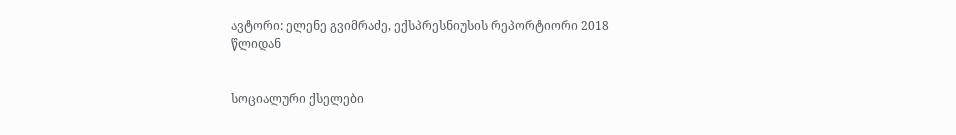ავტორი: ელენე გვიმრაძე, ექსპრესნიუსის რეპორტიორი 2018 წლიდან


სოციალური ქსელები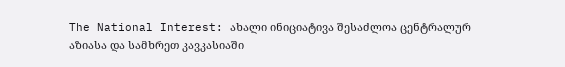The National Interest: ახალი ინიციატივა შესაძლოა ცენტრალურ აზიასა და სამხრეთ კავკასიაში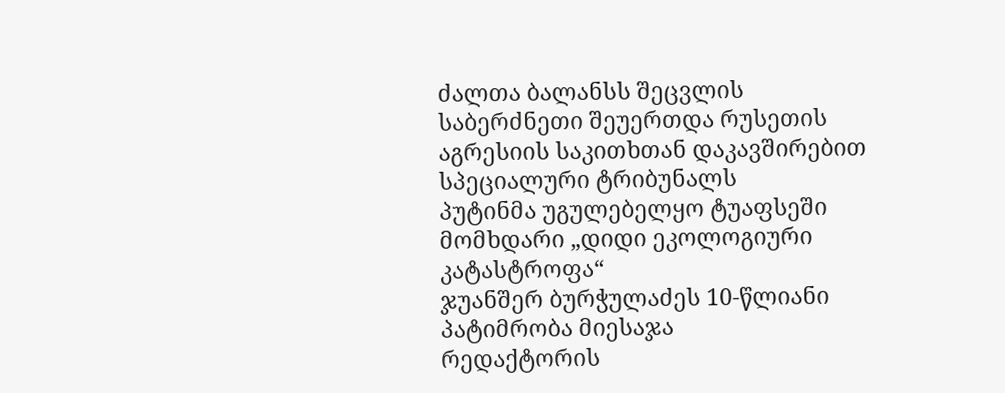ძალთა ბალანსს შეცვლის
საბერძნეთი შეუერთდა რუსეთის აგრესიის საკითხთან დაკავშირებით სპეციალური ტრიბუნალს
პუტინმა უგულებელყო ტუაფსეში მომხდარი „დიდი ეკოლოგიური კატასტროფა“
ჯუანშერ ბურჭულაძეს 10-წლიანი პატიმრობა მიესაჯა
რედაქტორის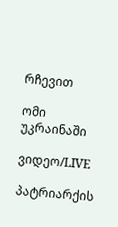რჩევით

ომი უკრაინაში

ვიდეო/LIVE

პატრიარქის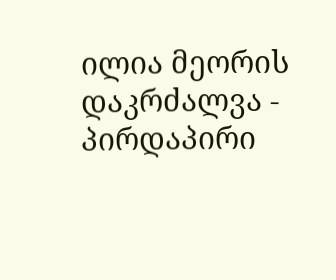ილია მეორის დაკრძალვა - პირდაპირი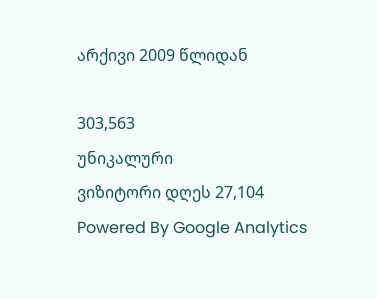არქივი 2009 წლიდან

303,563
უნიკალური
ვიზიტორი დღეს 27,104
Powered By Google Analytics